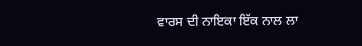ਵਾਰਸ ਦੀ ਨਾਇਕਾ ਇੱਕ ਨਾਲ ਲਾ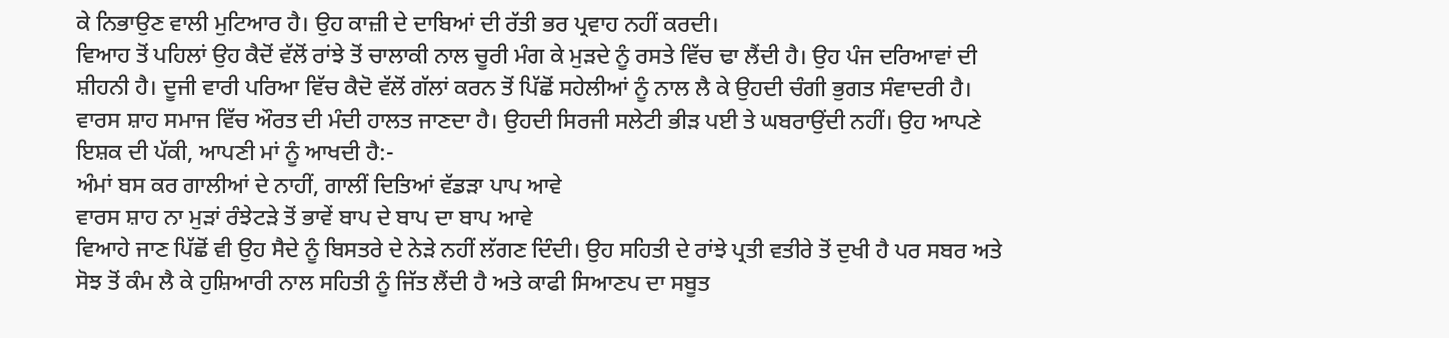ਕੇ ਨਿਭਾਉਣ ਵਾਲੀ ਮੁਟਿਆਰ ਹੈ। ਉਹ ਕਾਜ਼ੀ ਦੇ ਦਾਬਿਆਂ ਦੀ ਰੱਤੀ ਭਰ ਪ੍ਰਵਾਹ ਨਹੀਂ ਕਰਦੀ।
ਵਿਆਹ ਤੋਂ ਪਹਿਲਾਂ ਉਹ ਕੈਦੋਂ ਵੱਲੋਂ ਰਾਂਝੇ ਤੋਂ ਚਾਲਾਕੀ ਨਾਲ ਚੂਰੀ ਮੰਗ ਕੇ ਮੁੜਦੇ ਨੂੰ ਰਸਤੇ ਵਿੱਚ ਢਾ ਲੈਂਦੀ ਹੈ। ਉਹ ਪੰਜ ਦਰਿਆਵਾਂ ਦੀ ਸ਼ੀਹਨੀ ਹੈ। ਦੂਜੀ ਵਾਰੀ ਪਰਿਆ ਵਿੱਚ ਕੈਦੋ ਵੱਲੋਂ ਗੱਲਾਂ ਕਰਨ ਤੋਂ ਪਿੱਛੋਂ ਸਹੇਲੀਆਂ ਨੂੰ ਨਾਲ ਲੈ ਕੇ ਉਹਦੀ ਚੰਗੀ ਭੁਗਤ ਸੰਵਾਦਰੀ ਹੈ। ਵਾਰਸ ਸ਼ਾਹ ਸਮਾਜ ਵਿੱਚ ਔਰਤ ਦੀ ਮੰਦੀ ਹਾਲਤ ਜਾਣਦਾ ਹੈ। ਉਹਦੀ ਸਿਰਜੀ ਸਲੇਟੀ ਭੀੜ ਪਈ ਤੇ ਘਬਰਾਉਂਦੀ ਨਹੀਂ। ਉਹ ਆਪਣੇ ਇਸ਼ਕ ਦੀ ਪੱਕੀ, ਆਪਣੀ ਮਾਂ ਨੂੰ ਆਖਦੀ ਹੈ:-
ਅੰਮਾਂ ਬਸ ਕਰ ਗਾਲੀਆਂ ਦੇ ਨਾਹੀਂ, ਗਾਲੀਂ ਦਿਤਿਆਂ ਵੱਡੜਾ ਪਾਪ ਆਵੇ
ਵਾਰਸ ਸ਼ਾਹ ਨਾ ਮੁੜਾਂ ਰੰਝੇਟੜੇ ਤੋਂ ਭਾਵੇਂ ਬਾਪ ਦੇ ਬਾਪ ਦਾ ਬਾਪ ਆਵੇ
ਵਿਆਹੇ ਜਾਣ ਪਿੱਛੋਂ ਵੀ ਉਹ ਸੈਦੇ ਨੂੰ ਬਿਸਤਰੇ ਦੇ ਨੇੜੇ ਨਹੀਂ ਲੱਗਣ ਦਿੰਦੀ। ਉਹ ਸਹਿਤੀ ਦੇ ਰਾਂਝੇ ਪ੍ਰਤੀ ਵਤੀਰੇ ਤੋਂ ਦੁਖੀ ਹੈ ਪਰ ਸਬਰ ਅਤੇ ਸੋਝ ਤੋਂ ਕੰਮ ਲੈ ਕੇ ਹੁਸ਼ਿਆਰੀ ਨਾਲ ਸਹਿਤੀ ਨੂੰ ਜਿੱਤ ਲੈਂਦੀ ਹੈ ਅਤੇ ਕਾਫੀ ਸਿਆਣਪ ਦਾ ਸਬੂਤ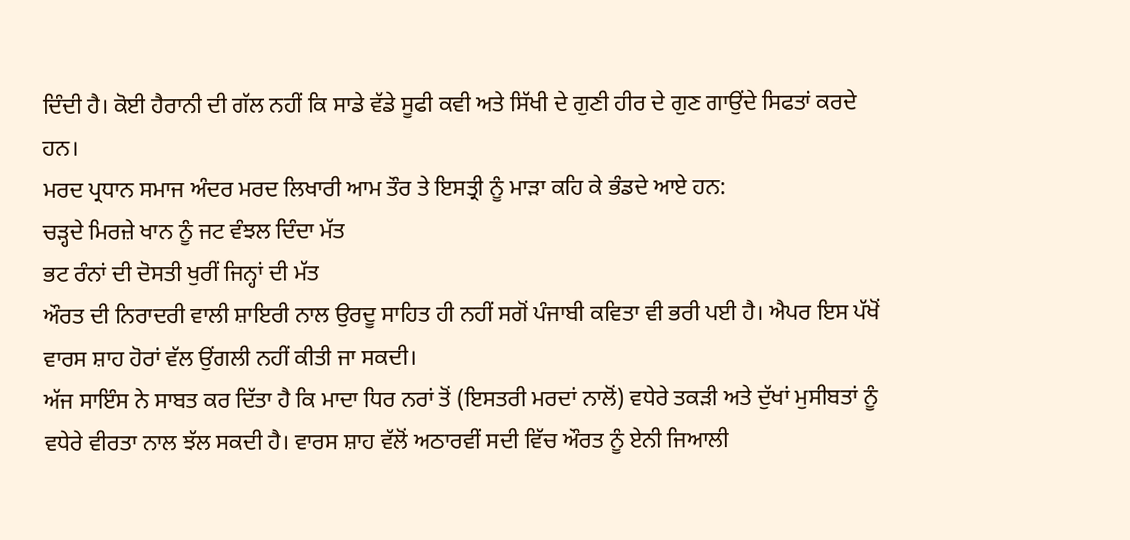ਦਿੰਦੀ ਹੈ। ਕੋਈ ਹੈਰਾਨੀ ਦੀ ਗੱਲ ਨਹੀਂ ਕਿ ਸਾਡੇ ਵੱਡੇ ਸੂਫੀ ਕਵੀ ਅਤੇ ਸਿੱਖੀ ਦੇ ਗੁਣੀ ਹੀਰ ਦੇ ਗੁਣ ਗਾਉਂਦੇ ਸਿਫਤਾਂ ਕਰਦੇ ਹਨ।
ਮਰਦ ਪ੍ਰਧਾਨ ਸਮਾਜ ਅੰਦਰ ਮਰਦ ਲਿਖਾਰੀ ਆਮ ਤੌਰ ਤੇ ਇਸਤ੍ਰੀ ਨੂੰ ਮਾੜਾ ਕਹਿ ਕੇ ਭੰਡਦੇ ਆਏ ਹਨ:
ਚੜ੍ਹਦੇ ਮਿਰਜ਼ੇ ਖਾਨ ਨੂੰ ਜਟ ਵੰਝਲ ਦਿੰਦਾ ਮੱਤ
ਭਟ ਰੰਨਾਂ ਦੀ ਦੋਸਤੀ ਖੁਰੀਂ ਜਿਨ੍ਹਾਂ ਦੀ ਮੱਤ
ਔਰਤ ਦੀ ਨਿਰਾਦਰੀ ਵਾਲੀ ਸ਼ਾਇਰੀ ਨਾਲ ਉਰਦੂ ਸਾਹਿਤ ਹੀ ਨਹੀਂ ਸਗੋਂ ਪੰਜਾਬੀ ਕਵਿਤਾ ਵੀ ਭਰੀ ਪਈ ਹੈ। ਐਪਰ ਇਸ ਪੱਖੋਂ ਵਾਰਸ ਸ਼ਾਹ ਹੋਰਾਂ ਵੱਲ ਉਂਗਲੀ ਨਹੀਂ ਕੀਤੀ ਜਾ ਸਕਦੀ।
ਅੱਜ ਸਾਇੰਸ ਨੇ ਸਾਬਤ ਕਰ ਦਿੱਤਾ ਹੈ ਕਿ ਮਾਦਾ ਧਿਰ ਨਰਾਂ ਤੋਂ (ਇਸਤਰੀ ਮਰਦਾਂ ਨਾਲੋਂ) ਵਧੇਰੇ ਤਕੜੀ ਅਤੇ ਦੁੱਖਾਂ ਮੁਸੀਬਤਾਂ ਨੂੰ ਵਧੇਰੇ ਵੀਰਤਾ ਨਾਲ ਝੱਲ ਸਕਦੀ ਹੈ। ਵਾਰਸ ਸ਼ਾਹ ਵੱਲੋਂ ਅਠਾਰਵੀਂ ਸਦੀ ਵਿੱਚ ਔਰਤ ਨੂੰ ਏਨੀ ਜਿਆਲੀ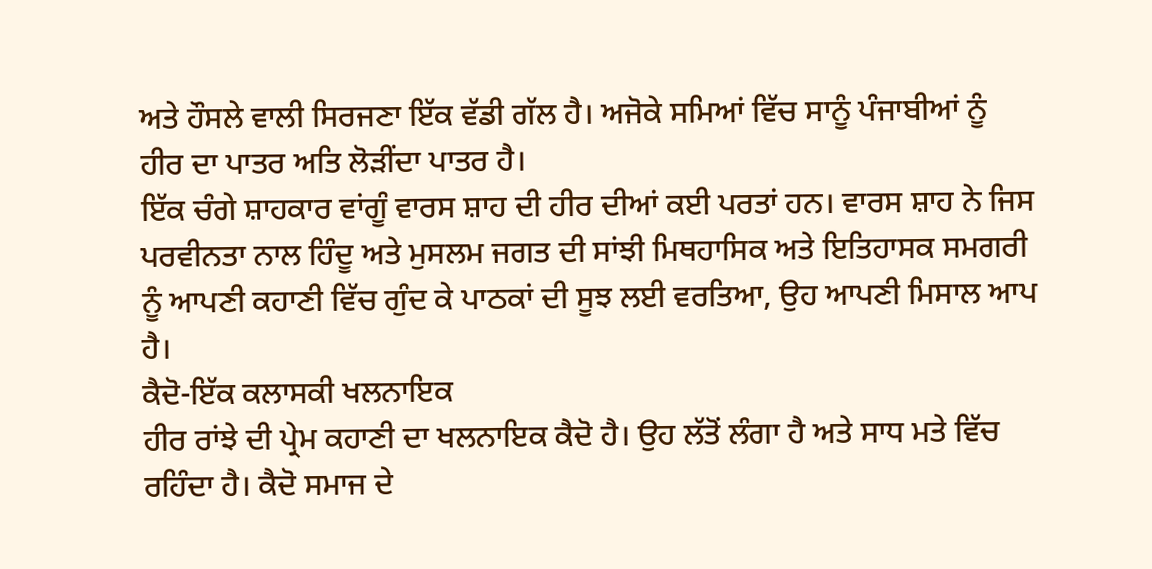ਅਤੇ ਹੌਸਲੇ ਵਾਲੀ ਸਿਰਜਣਾ ਇੱਕ ਵੱਡੀ ਗੱਲ ਹੈ। ਅਜੋਕੇ ਸਮਿਆਂ ਵਿੱਚ ਸਾਨੂੰ ਪੰਜਾਬੀਆਂ ਨੂੰ ਹੀਰ ਦਾ ਪਾਤਰ ਅਤਿ ਲੋੜੀਂਦਾ ਪਾਤਰ ਹੈ।
ਇੱਕ ਚੰਗੇ ਸ਼ਾਹਕਾਰ ਵਾਂਗੂੰ ਵਾਰਸ ਸ਼ਾਹ ਦੀ ਹੀਰ ਦੀਆਂ ਕਈ ਪਰਤਾਂ ਹਨ। ਵਾਰਸ ਸ਼ਾਹ ਨੇ ਜਿਸ ਪਰਵੀਨਤਾ ਨਾਲ ਹਿੰਦੂ ਅਤੇ ਮੁਸਲਮ ਜਗਤ ਦੀ ਸਾਂਝੀ ਮਿਥਹਾਸਿਕ ਅਤੇ ਇਤਿਹਾਸਕ ਸਮਗਰੀ ਨੂੰ ਆਪਣੀ ਕਹਾਣੀ ਵਿੱਚ ਗੁੰਦ ਕੇ ਪਾਠਕਾਂ ਦੀ ਸੂਝ ਲਈ ਵਰਤਿਆ, ਉਹ ਆਪਣੀ ਮਿਸਾਲ ਆਪ ਹੈ।
ਕੈਦੋ-ਇੱਕ ਕਲਾਸਕੀ ਖਲਨਾਇਕ
ਹੀਰ ਰਾਂਝੇ ਦੀ ਪ੍ਰੇਮ ਕਹਾਣੀ ਦਾ ਖਲਨਾਇਕ ਕੈਦੋ ਹੈ। ਉਹ ਲੱਤੋਂ ਲੰਗਾ ਹੈ ਅਤੇ ਸਾਧ ਮਤੇ ਵਿੱਚ ਰਹਿੰਦਾ ਹੈ। ਕੈਦੋ ਸਮਾਜ ਦੇ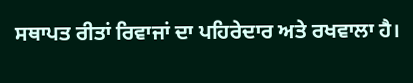ਸਥਾਪਤ ਰੀਤਾਂ ਰਿਵਾਜਾਂ ਦਾ ਪਹਿਰੇਦਾਰ ਅਤੇ ਰਖਵਾਲਾ ਹੈ।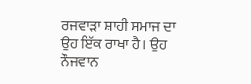ਰਜਵਾੜਾ ਸ਼ਾਹੀ ਸਮਾਜ ਦਾ ਉਹ ਇੱਕ ਰਾਖਾ ਹੈ। ਉਹ ਨੌਜਵਾਨ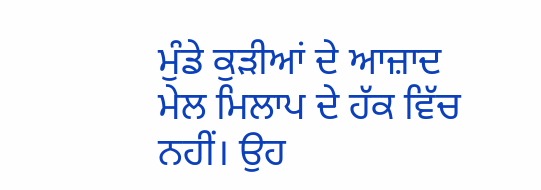ਮੁੰਡੇ ਕੁੜੀਆਂ ਦੇ ਆਜ਼ਾਦ ਮੇਲ ਮਿਲਾਪ ਦੇ ਹੱਕ ਵਿੱਚ ਨਹੀਂ। ਉਹ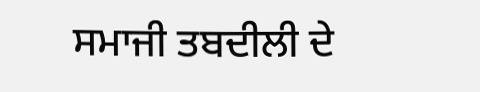ਸਮਾਜੀ ਤਬਦੀਲੀ ਦੇ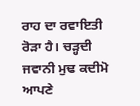ਰਾਹ ਦਾ ਰਵਾਇਤੀ ਰੋੜਾ ਹੈ। ਚੜ੍ਹਦੀ ਜਵਾਨੀ ਮੁਢ ਕਦੀਮੋ ਆਪਣੇ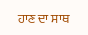ਹਾਣ ਦਾ ਸਾਥ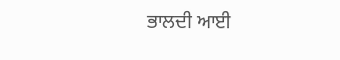ਭਾਲਦੀ ਆਈ